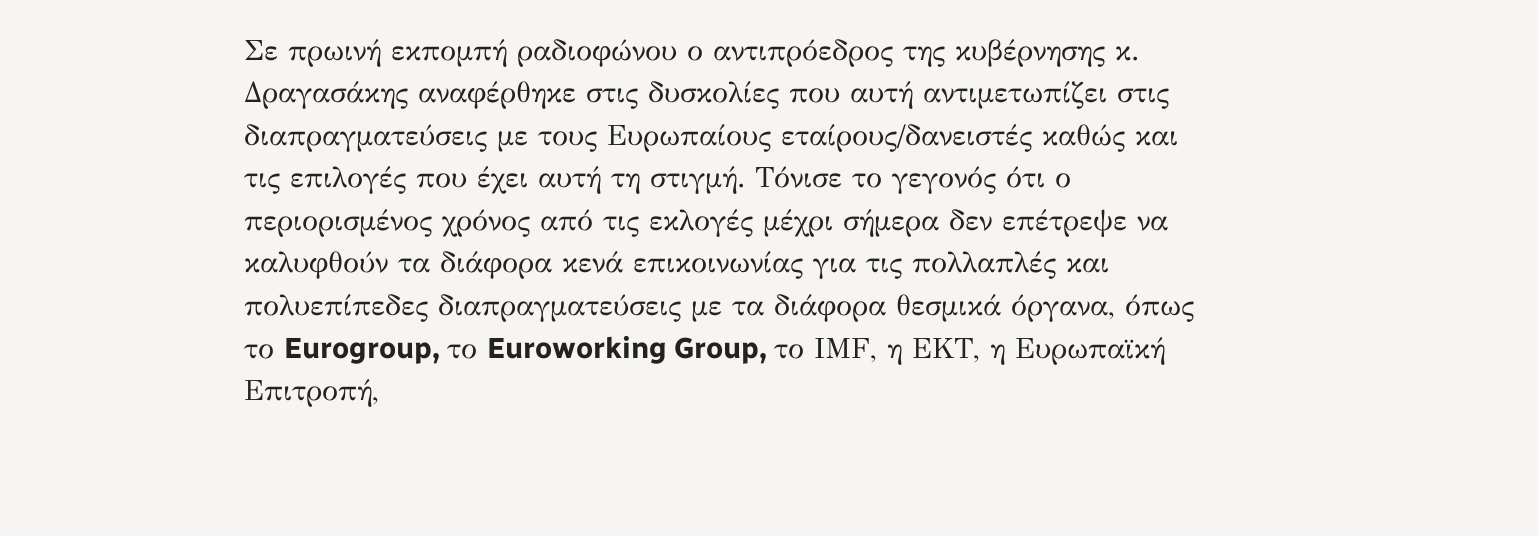Σε πρωινή εκπομπή ραδιοφώνου ο αντιπρόεδρος της κυβέρνησης κ. Δραγασάκης αναφέρθηκε στις δυσκολίες που αυτή αντιμετωπίζει στις διαπραγματεύσεις με τους Ευρωπαίους εταίρους/δανειστές καθώς και τις επιλογές που έχει αυτή τη στιγμή. Τόνισε το γεγονός ότι ο περιορισμένος χρόνος από τις εκλογές μέχρι σήμερα δεν επέτρεψε να καλυφθούν τα διάφορα κενά επικοινωνίας για τις πολλαπλές και πολυεπίπεδες διαπραγματεύσεις με τα διάφορα θεσμικά όργανα, όπως το Eurogroup, το Euroworking Group, το ΙΜF, η ΕΚΤ, η Ευρωπαϊκή Επιτροπή,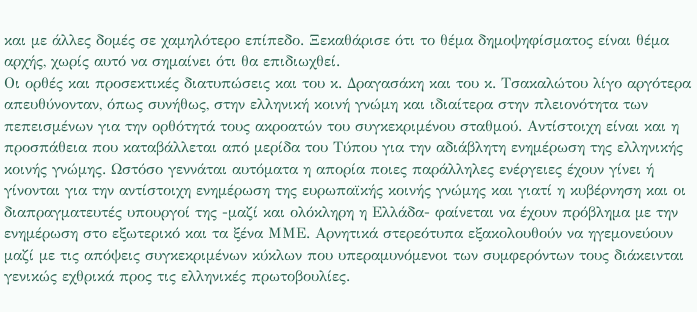και με άλλες δομές σε χαμηλότερο επίπεδο. Ξεκαθάρισε ότι το θέμα δημοψηφίσματος είναι θέμα αρχής, χωρίς αυτό να σημαίνει ότι θα επιδιωχθεί.
Οι ορθές και προσεκτικές διατυπώσεις και του κ. Δραγασάκη και του κ. Τσακαλώτου λίγο αργότερα απευθύνονταν, όπως συνήθως, στην ελληνική κοινή γνώμη και ιδιαίτερα στην πλειονότητα των πεπεισμένων για την ορθότητά τους ακροατών του συγκεκριμένου σταθμού. Αντίστοιχη είναι και η προσπάθεια που καταβάλλεται από μερίδα του Τύπου για την αδιάβλητη ενημέρωση της ελληνικής κοινής γνώμης. Ωστόσο γεννάται αυτόματα η απορία ποιες παράλληλες ενέργειες έχουν γίνει ή γίνονται για την αντίστοιχη ενημέρωση της ευρωπαϊκής κοινής γνώμης και γιατί η κυβέρνηση και οι διαπραγματευτές υπουργοί της -μαζί και ολόκληρη η Ελλάδα- φαίνεται να έχουν πρόβλημα με την ενημέρωση στο εξωτερικό και τα ξένα ΜΜΕ. Αρνητικά στερεότυπα εξακολουθούν να ηγεμονεύουν μαζί με τις απόψεις συγκεκριμένων κύκλων που υπεραμυνόμενοι των συμφερόντων τους διάκεινται γενικώς εχθρικά προς τις ελληνικές πρωτοβουλίες.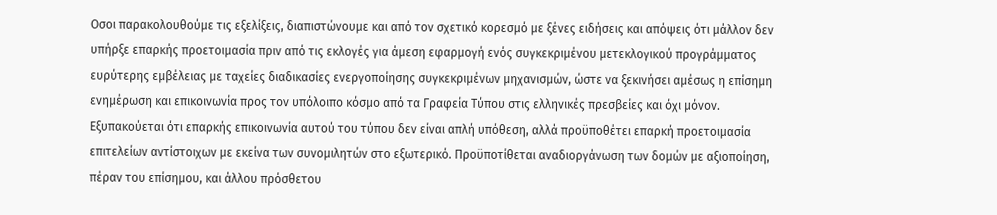Οσοι παρακολουθούμε τις εξελίξεις, διαπιστώνουμε και από τον σχετικό κορεσμό με ξένες ειδήσεις και απόψεις ότι μάλλον δεν υπήρξε επαρκής προετοιμασία πριν από τις εκλογές για άμεση εφαρμογή ενός συγκεκριμένου μετεκλογικού προγράμματος ευρύτερης εμβέλειας με ταχείες διαδικασίες ενεργοποίησης συγκεκριμένων μηχανισμών, ώστε να ξεκινήσει αμέσως η επίσημη ενημέρωση και επικοινωνία προς τον υπόλοιπο κόσμο από τα Γραφεία Τύπου στις ελληνικές πρεσβείες και όχι μόνον. Εξυπακούεται ότι επαρκής επικοινωνία αυτού του τύπου δεν είναι απλή υπόθεση, αλλά προϋποθέτει επαρκή προετοιμασία επιτελείων αντίστοιχων με εκείνα των συνομιλητών στο εξωτερικό. Προϋποτίθεται αναδιοργάνωση των δομών με αξιοποίηση, πέραν του επίσημου, και άλλου πρόσθετου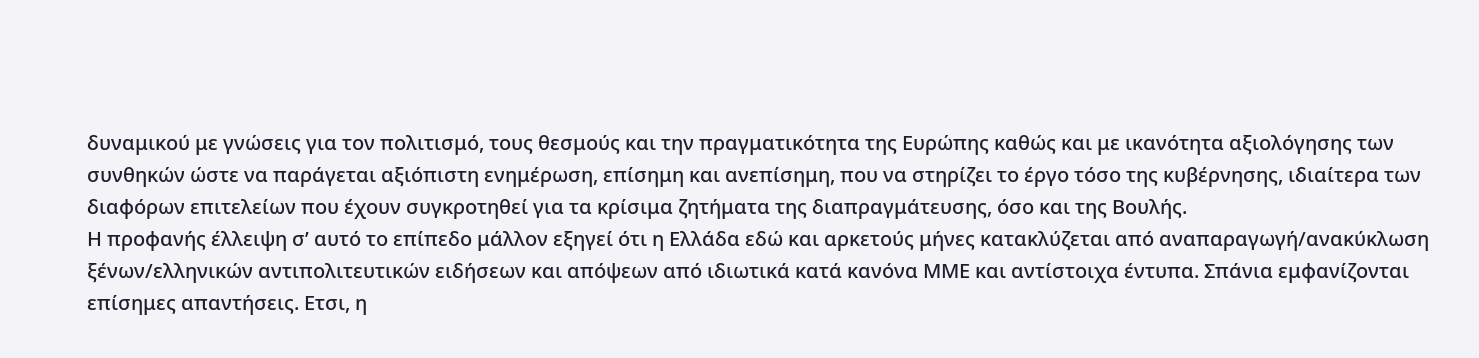δυναμικού με γνώσεις για τον πολιτισμό, τους θεσμούς και την πραγματικότητα της Ευρώπης καθώς και με ικανότητα αξιολόγησης των συνθηκών ώστε να παράγεται αξιόπιστη ενημέρωση, επίσημη και ανεπίσημη, που να στηρίζει το έργο τόσο της κυβέρνησης, ιδιαίτερα των διαφόρων επιτελείων που έχουν συγκροτηθεί για τα κρίσιμα ζητήματα της διαπραγμάτευσης, όσο και της Βουλής.
Η προφανής έλλειψη σ’ αυτό το επίπεδο μάλλον εξηγεί ότι η Ελλάδα εδώ και αρκετούς μήνες κατακλύζεται από αναπαραγωγή/ανακύκλωση ξένων/ελληνικών αντιπολιτευτικών ειδήσεων και απόψεων από ιδιωτικά κατά κανόνα ΜΜΕ και αντίστοιχα έντυπα. Σπάνια εμφανίζονται επίσημες απαντήσεις. Ετσι, η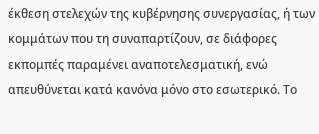έκθεση στελεχών της κυβέρνησης συνεργασίας, ή των κομμάτων που τη συναπαρτίζουν, σε διάφορες εκπομπές παραμένει αναποτελεσματική, ενώ απευθύνεται κατά κανόνα μόνο στο εσωτερικό. Το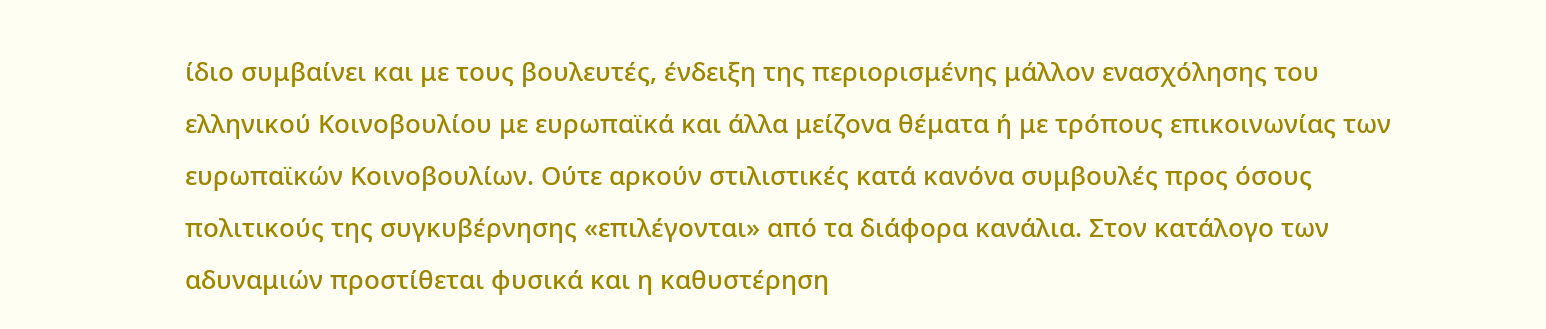ίδιο συμβαίνει και με τους βουλευτές, ένδειξη της περιορισμένης μάλλον ενασχόλησης του ελληνικού Κοινοβουλίου με ευρωπαϊκά και άλλα μείζονα θέματα ή με τρόπους επικοινωνίας των ευρωπαϊκών Κοινοβουλίων. Ούτε αρκούν στιλιστικές κατά κανόνα συμβουλές προς όσους πολιτικούς της συγκυβέρνησης «επιλέγονται» από τα διάφορα κανάλια. Στον κατάλογο των αδυναμιών προστίθεται φυσικά και η καθυστέρηση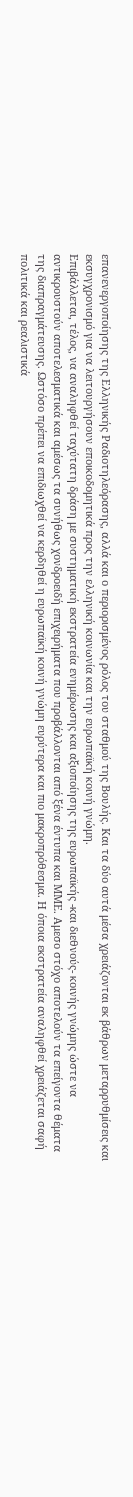επανενεργοποίησης της Ελληνικής Ραδιοτηλεόρασης, αλλά και ο περιορισμένος ρόλος του σταθμού της Βουλής. Και τα δύο αυτά μέσα χρειάζονται εκ βάθρων μεταρρυθμίσεις και εκσυγχρονισμό για να λειτουργήσουν εποικοδομητικά προς την ελληνική κοινωνία και την ευρωπαϊκή κοινή γνώμη.
Επιβάλλεται, τέλος, να αναληφθεί ταχύτατη δράση με συστηματική εκστρατεία ενημέρωσης και αξιοποίησης της ευρωπαϊκής -και διεθνούς- κοινής γνώμης ώστε να αντικρουστούν αποτελεσματικά και αμέσως τα συνήθως χονδροειδή επιχειρήματα που προβάλλονται από ξένα έντυπα και ΜΜΕ. Αμεσο στόχο αποτελούν τα επείγοντα θέματα της διαπραγμάτευσης. Ωστόσο πρέπει να επιδιωχθεί να κερδηθεί η ευρωπαϊκή κοινή γνώμη ευρύτερα και πιο μακροπρόθεσμα. Η όποια εκστρατεία αναληφθεί χρειάζεται σαφή πολιτικά και ρεαλιστικά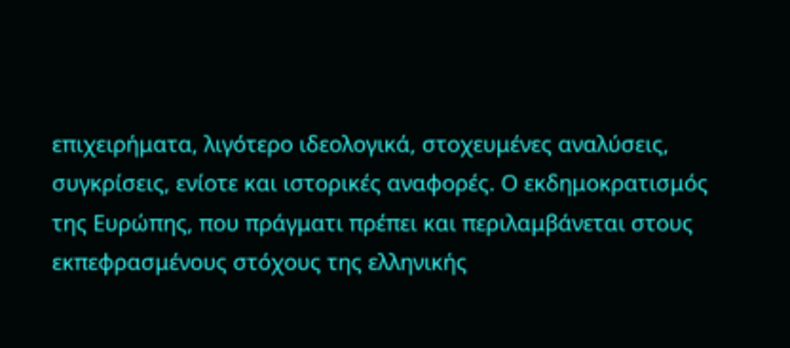επιχειρήματα, λιγότερο ιδεολογικά, στοχευμένες αναλύσεις, συγκρίσεις, ενίοτε και ιστορικές αναφορές. Ο εκδημοκρατισμός της Ευρώπης, που πράγματι πρέπει και περιλαμβάνεται στους εκπεφρασμένους στόχους της ελληνικής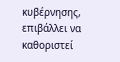κυβέρνησης, επιβάλλει να καθοριστεί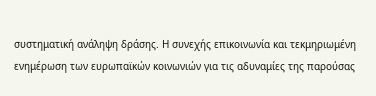συστηματική ανάληψη δράσης. Η συνεχής επικοινωνία και τεκμηριωμένη ενημέρωση των ευρωπαϊκών κοινωνιών για τις αδυναμίες της παρούσας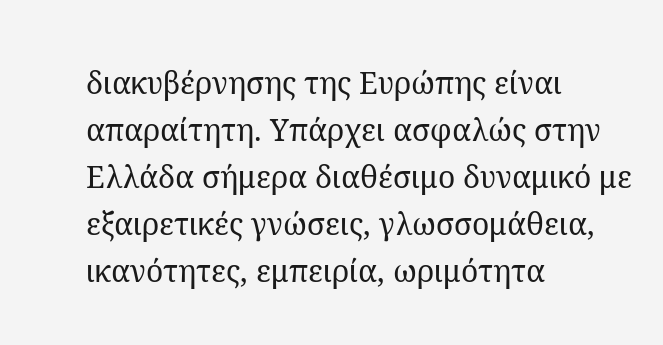διακυβέρνησης της Ευρώπης είναι απαραίτητη. Υπάρχει ασφαλώς στην Ελλάδα σήμερα διαθέσιμο δυναμικό με εξαιρετικές γνώσεις, γλωσσομάθεια, ικανότητες, εμπειρία, ωριμότητα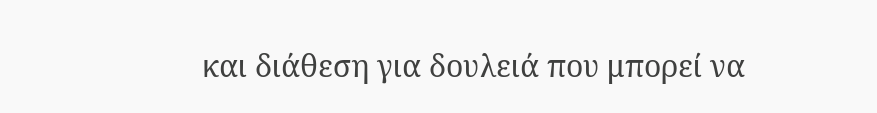και διάθεση για δουλειά που μπορεί να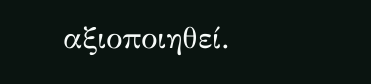αξιοποιηθεί.